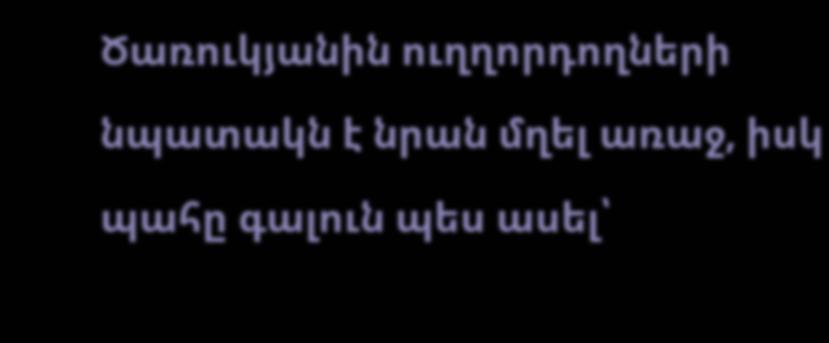Ծառուկյանին ուղղորդողների նպատակն է նրան մղել առաջ, իսկ պահը գալուն պես ասել՝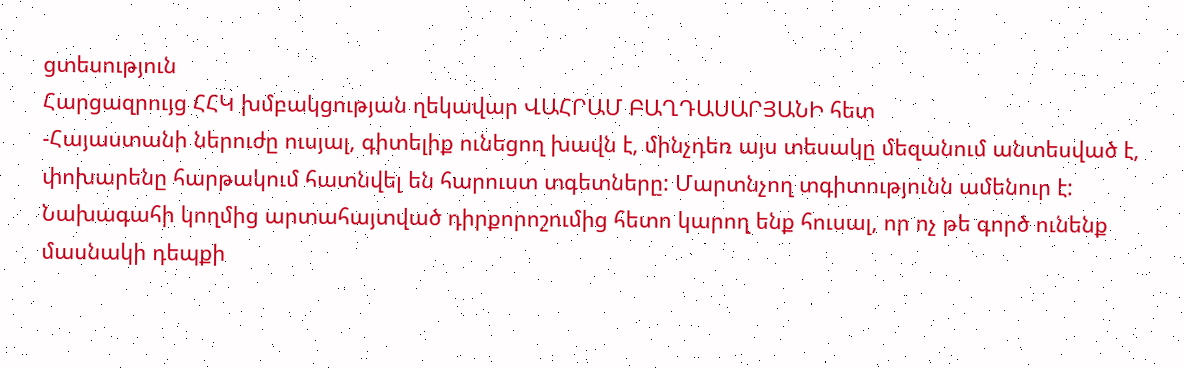ցտեսություն
Հարցազրույց ՀՀԿ խմբակցության ղեկավար ՎԱՀՐԱՄ ԲԱՂԴԱՍԱՐՅԱՆԻ հետ
-Հայաստանի ներուժը ուսյալ, գիտելիք ունեցող խավն է, մինչդեռ այս տեսակը մեզանում անտեսված է, փոխարենը հարթակում հատնվել են հարուստ տգետները: Մարտնչող տգիտությունն ամենուր է: Նախագահի կողմից արտահայտված դիրքորոշումից հետո կարող ենք հուսալ, որ ոչ թե գործ ունենք մասնակի դեպքի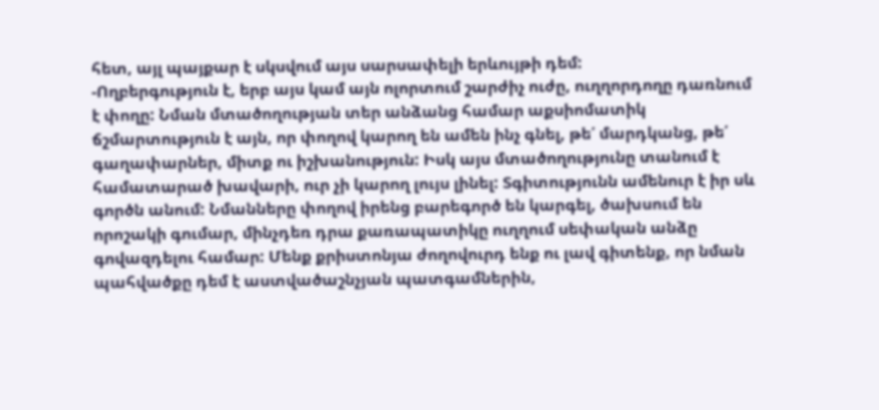հետ, այլ պայքար է սկսվում այս սարսափելի երևույթի դեմ:
-Ողբերգություն է, երբ այս կամ այն ոլորտում շարժիչ ուժը, ուղղորդողը դառնում է փողը: Նման մտածողության տեր անձանց համար աքսիոմատիկ ճշմարտություն է այն, որ փողով կարող են ամեն ինչ գնել, թե՛ մարդկանց, թե՛ գաղափարներ, միտք ու իշխանություն: Իսկ այս մտածողությունը տանում է համատարած խավարի, ուր չի կարող լույս լինել: Տգիտությունն ամենուր է իր սև գործն անում: Նմանները փողով իրենց բարեգործ են կարգել, ծախսում են որոշակի գումար, մինչդեռ դրա քառապատիկը ուղղում սեփական անձը գովազդելու համար: Մենք քրիստոնյա ժողովուրդ ենք ու լավ գիտենք, որ նման պահվածքը դեմ է աստվածաշնչյան պատգամներին,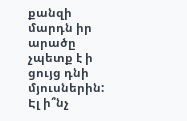քանզի մարդն իր արածը չպետք է ի ցույց դնի մյուսներին: Էլ ի՞նչ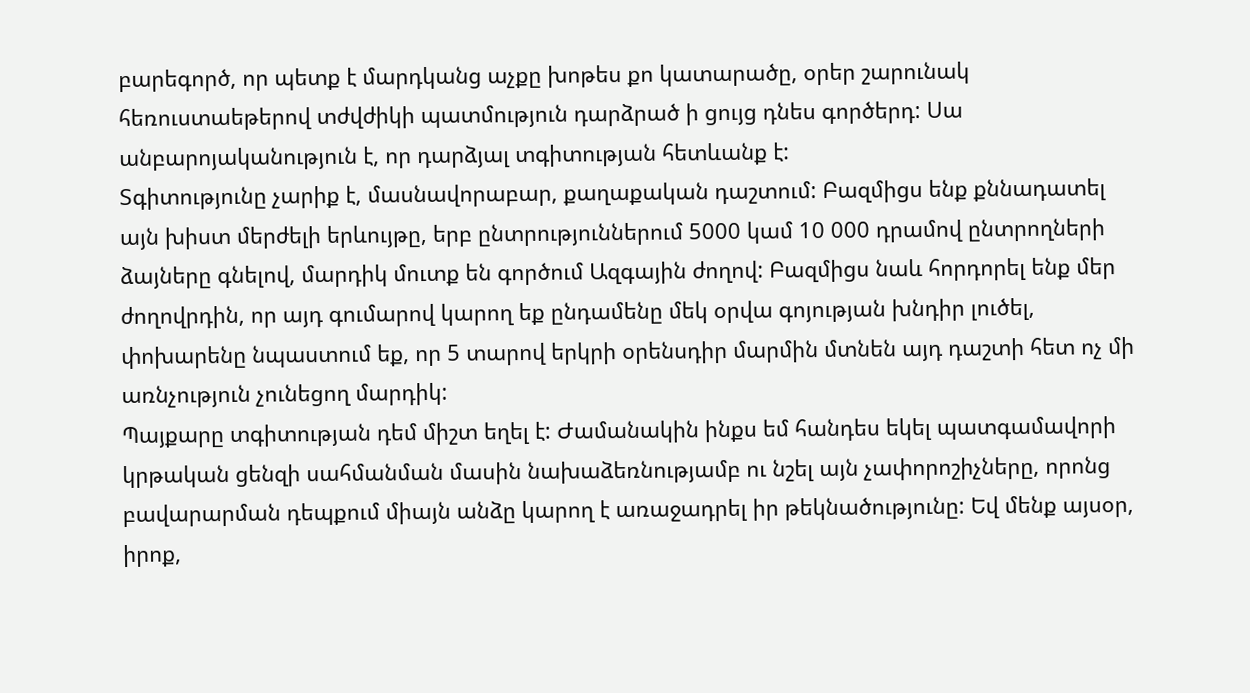բարեգործ, որ պետք է մարդկանց աչքը խոթես քո կատարածը, օրեր շարունակ հեռուստաեթերով տժվժիկի պատմություն դարձրած ի ցույց դնես գործերդ: Սա անբարոյականություն է, որ դարձյալ տգիտության հետևանք է:
Տգիտությունը չարիք է, մասնավորաբար, քաղաքական դաշտում: Բազմիցս ենք քննադատել այն խիստ մերժելի երևույթը, երբ ընտրություններում 5000 կամ 10 000 դրամով ընտրողների ձայները գնելով, մարդիկ մուտք են գործում Ազգային ժողով: Բազմիցս նաև հորդորել ենք մեր ժողովրդին, որ այդ գումարով կարող եք ընդամենը մեկ օրվա գոյության խնդիր լուծել, փոխարենը նպաստում եք, որ 5 տարով երկրի օրենսդիր մարմին մտնեն այդ դաշտի հետ ոչ մի առնչություն չունեցող մարդիկ:
Պայքարը տգիտության դեմ միշտ եղել է: Ժամանակին ինքս եմ հանդես եկել պատգամավորի կրթական ցենզի սահմանման մասին նախաձեռնությամբ ու նշել այն չափորոշիչները, որոնց բավարարման դեպքում միայն անձը կարող է առաջադրել իր թեկնածությունը: Եվ մենք այսօր, իրոք,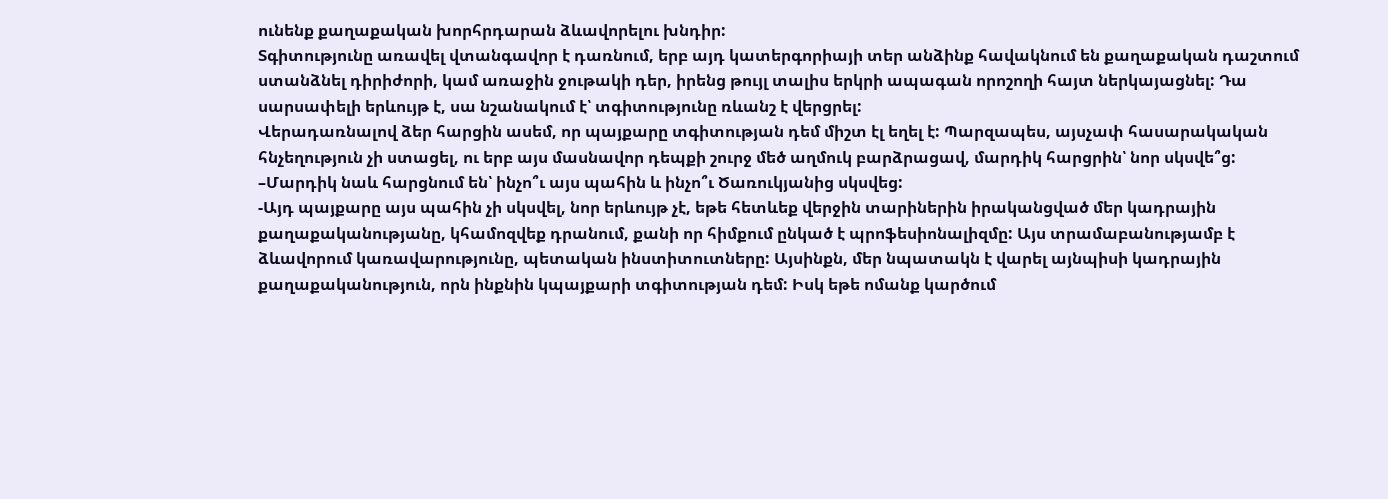ունենք քաղաքական խորհրդարան ձևավորելու խնդիր:
Տգիտությունը առավել վտանգավոր է դառնում, երբ այդ կատերգորիայի տեր անձինք հավակնում են քաղաքական դաշտում ստանձնել դիրիժորի, կամ առաջին ջութակի դեր, իրենց թույլ տալիս երկրի ապագան որոշողի հայտ ներկայացնել: Դա սարսափելի երևույթ է, սա նշանակում է՝ տգիտությունը ռևանշ է վերցրել:
Վերադառնալով ձեր հարցին ասեմ, որ պայքարը տգիտության դեմ միշտ էլ եղել է: Պարզապես, այսչափ հասարակական հնչեղություն չի ստացել, ու երբ այս մասնավոր դեպքի շուրջ մեծ աղմուկ բարձրացավ, մարդիկ հարցրին՝ նոր սկսվե՞ց:
–Մարդիկ նաև հարցնում են՝ ինչո՞ւ այս պահին և ինչո՞ւ Ծառուկյանից սկսվեց:
-Այդ պայքարը այս պահին չի սկսվել, նոր երևույթ չէ, եթե հետևեք վերջին տարիներին իրականցված մեր կադրային քաղաքականությանը, կհամոզվեք դրանում, քանի որ հիմքում ընկած է պրոֆեսիոնալիզմը: Այս տրամաբանությամբ է ձևավորում կառավարությունը, պետական ինստիտուտները: Այսինքն, մեր նպատակն է վարել այնպիսի կադրային քաղաքականություն, որն ինքնին կպայքարի տգիտության դեմ: Իսկ եթե ոմանք կարծում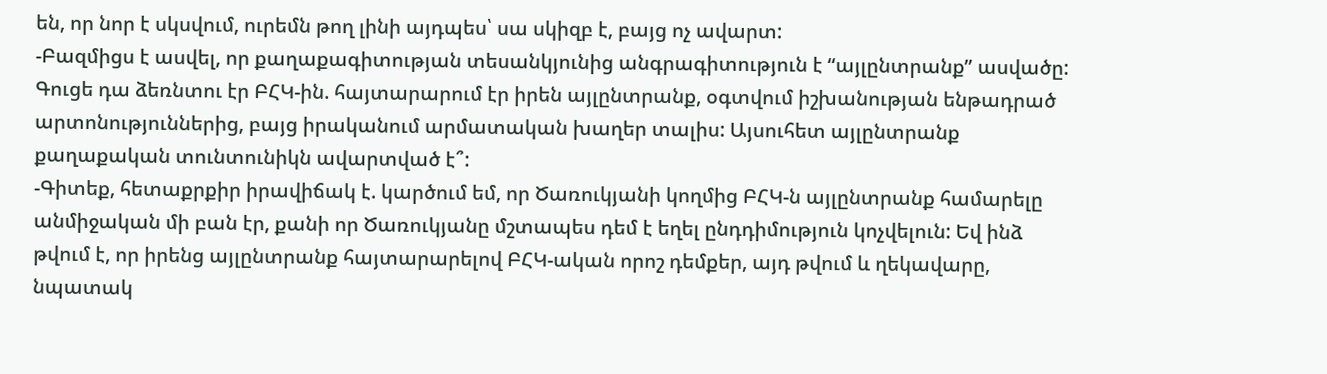են, որ նոր է սկսվում, ուրեմն թող լինի այդպես՝ սա սկիզբ է, բայց ոչ ավարտ:
-Բազմիցս է ասվել, որ քաղաքագիտության տեսանկյունից անգրագիտություն է “այլընտրանք” ասվածը: Գուցե դա ձեռնտու էր ԲՀԿ-ին. հայտարարում էր իրեն այլընտրանք, օգտվում իշխանության ենթադրած արտոնություններից, բայց իրականում արմատական խաղեր տալիս: Այսուհետ այլընտրանք քաղաքական տունտունիկն ավարտված է՞:
-Գիտեք, հետաքրքիր իրավիճակ է. կարծում եմ, որ Ծառուկյանի կողմից ԲՀԿ-ն այլընտրանք համարելը անմիջական մի բան էր, քանի որ Ծառուկյանը մշտապես դեմ է եղել ընդդիմություն կոչվելուն: Եվ ինձ թվում է, որ իրենց այլընտրանք հայտարարելով ԲՀԿ-ական որոշ դեմքեր, այդ թվում և ղեկավարը, նպատակ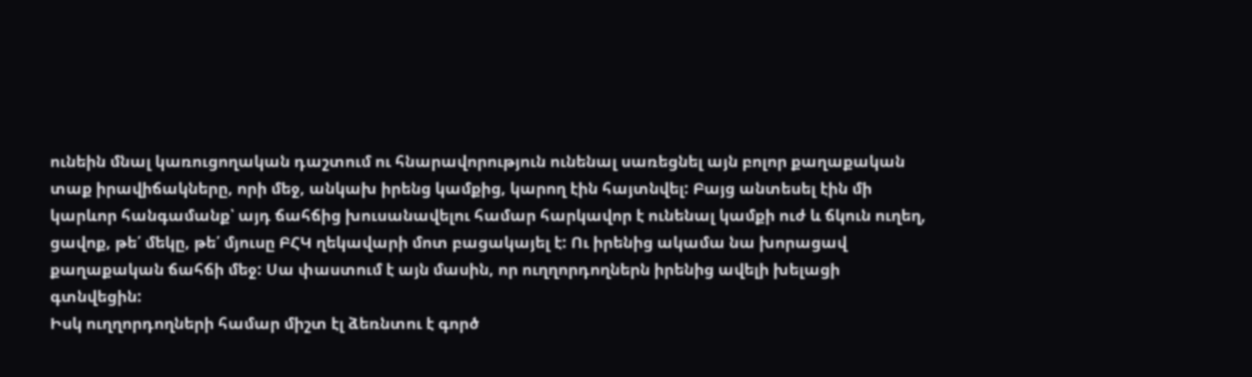ունեին մնալ կառուցողական դաշտում ու հնարավորություն ունենալ սառեցնել այն բոլոր քաղաքական տաք իրավիճակները, որի մեջ, անկախ իրենց կամքից, կարող էին հայտնվել: Բայց անտեսել էին մի կարևոր հանգամանք՝ այդ ճահճից խուսանավելու համար հարկավոր է ունենալ կամքի ուժ և ճկուն ուղեղ, ցավոք, թե՛ մեկը, թե՛ մյուսը ԲՀԿ ղեկավարի մոտ բացակայել է: Ու իրենից ակամա նա խորացավ քաղաքական ճահճի մեջ: Սա փաստում է այն մասին, որ ուղղորդողներն իրենից ավելի խելացի գտնվեցին:
Իսկ ուղղորդողների համար միշտ էլ ձեռնտու է գործ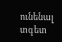ունենալ տգետ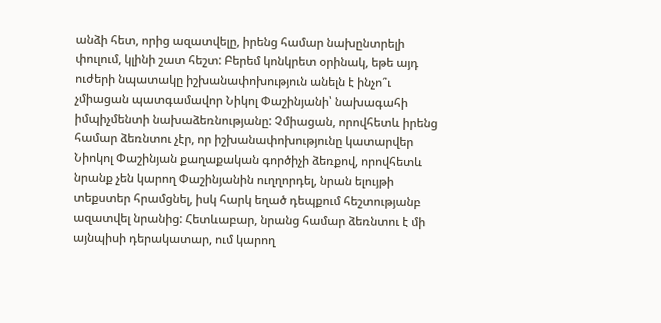անձի հետ, որից ազատվելը, իրենց համար նախընտրելի փուլում, կլինի շատ հեշտ: Բերեմ կոնկրետ օրինակ, եթե այդ ուժերի նպատակը իշխանափոխություն անելն է ինչո՞ւ չմիացան պատգամավոր Նիկոլ Փաշինյանի՝ նախագահի իմպիչմենտի նախաձեռնությանը: Չմիացան, որովհետև իրենց համար ձեռնտու չէր, որ իշխանափոխությունը կատարվեր Նիոկոլ Փաշինյան քաղաքական գործիչի ձեռքով, որովհետև նրանք չեն կարող Փաշինյանին ուղղորդել, նրան ելույթի տեքստեր հրամցնել, իսկ հարկ եղած դեպքում հեշտությանբ ազատվել նրանից: Հետևաբար, նրանց համար ձեռնտու է մի այնպիսի դերակատար, ում կարող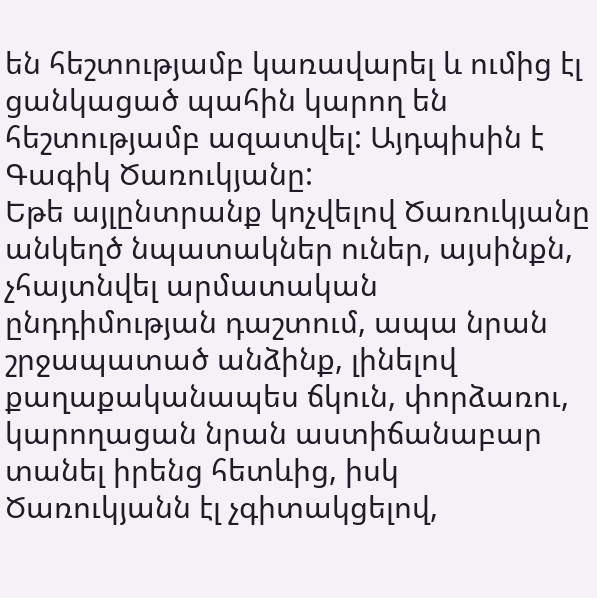են հեշտությամբ կառավարել և ումից էլ ցանկացած պահին կարող են հեշտությամբ ազատվել: Այդպիսին է Գագիկ Ծառուկյանը:
Եթե այլընտրանք կոչվելով Ծառուկյանը անկեղծ նպատակներ ուներ, այսինքն, չհայտնվել արմատական ընդդիմության դաշտում, ապա նրան շրջապատած անձինք, լինելով քաղաքականապես ճկուն, փորձառու, կարողացան նրան աստիճանաբար տանել իրենց հետևից, իսկ Ծառուկյանն էլ չգիտակցելով,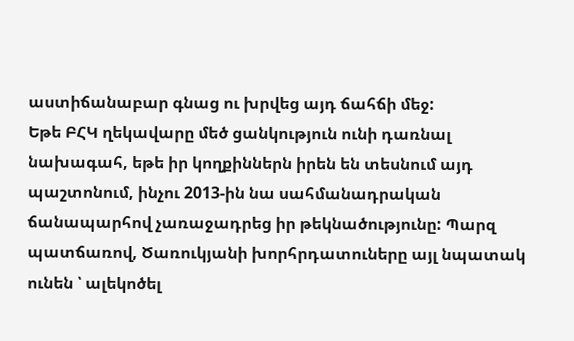աստիճանաբար գնաց ու խրվեց այդ ճահճի մեջ:
Եթե ԲՀԿ ղեկավարը մեծ ցանկություն ունի դառնալ նախագահ, եթե իր կողքիններն իրեն են տեսնում այդ պաշտոնում, ինչու 2013-ին նա սահմանադրական ճանապարհով չառաջադրեց իր թեկնածությունը: Պարզ պատճառով, Ծառուկյանի խորհրդատուները այլ նպատակ ունեն ՝ ալեկոծել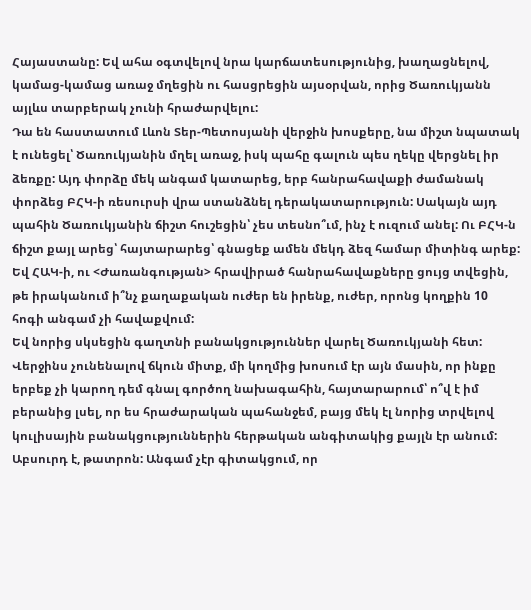Հայաստանը: Եվ ահա օգտվելով նրա կարճատեսությունից, խաղացնելով, կամաց-կամաց առաջ մղեցին ու հասցրեցին այսօրվան, որից Ծառուկյանն այլևս տարբերակ չունի հրաժարվելու:
Դա են հաստատում Լևոն Տեր-Պետոսյանի վերջին խոսքերը, նա միշտ նպատակ է ունեցել՝ Ծառուկյանին մղել առաջ, իսկ պահը գալուն պես ղեկը վերցնել իր ձեռքը: Այդ փորձը մեկ անգամ կատարեց, երբ հանրահավաքի ժամանակ փորձեց ԲՀԿ-ի ռեսուրսի վրա ստանձնել դերակատարություն: Սակայն այդ պահին Ծառուկյանին ճիշտ հուշեցին՝ չես տեսնո՞ւմ, ինչ է ուզում անել: Ու ԲՀԿ-ն ճիշտ քայլ արեց՝ հայտարարեց՝ գնացեք ամեն մեկդ ձեզ համար միտինգ արեք: Եվ ՀԱԿ-ի, ու <Ժառանգության> հրավիրած հանրահավաքները ցույց տվեցին, թե իրականում ի՞նչ քաղաքական ուժեր են իրենք, ուժեր, որոնց կողքին 10 հոգի անգամ չի հավաքվում:
Եվ նորից սկսեցին գաղտնի բանակցություններ վարել Ծառուկյանի հետ: Վերջինս չունենալով ճկուն միտք, մի կողմից խոսում էր այն մասին, որ ինքը երբեք չի կարող դեմ գնալ գործող նախագահին, հայտարարում՝ ո՞վ է իմ բերանից լսել, որ ես հրաժարական պահանջեմ, բայց մեկ էլ նորից տրվելով կուլիսային բանակցություններին հերթական անգիտակից քայլն էր անում: Աբսուրդ է, թատրոն: Անգամ չէր գիտակցում, որ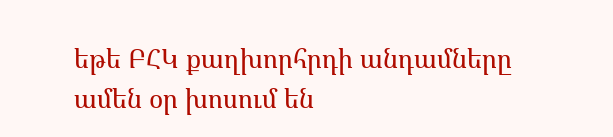եթե ԲՀԿ քաղխորհրդի անդամները ամեն օր խոսում են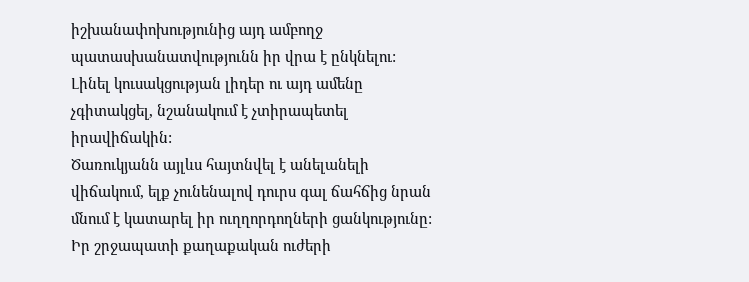իշխանափոխությունից այդ ամբողջ պատասխանատվությունն իր վրա է ընկնելու: Լինել կուսակցության լիդեր ու այդ ամենը չգիտակցել, նշանակում է չտիրապետել իրավիճակին:
Ծառուկյանն այլևս հայտնվել է անելանելի վիճակում, ելք չունենալով դուրս գալ ճահճից նրան մնում է կատարել իր ուղղորդողների ցանկությունը: Իր շրջապատի քաղաքական ուժերի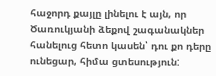հաջորդ քայլը լինելու է այն, որ Ծառուկյանի ձեքով շագանակներ հանելուց հետո կասեն՝ դու քո դերը ունեցար, հիմա ցտեսություն: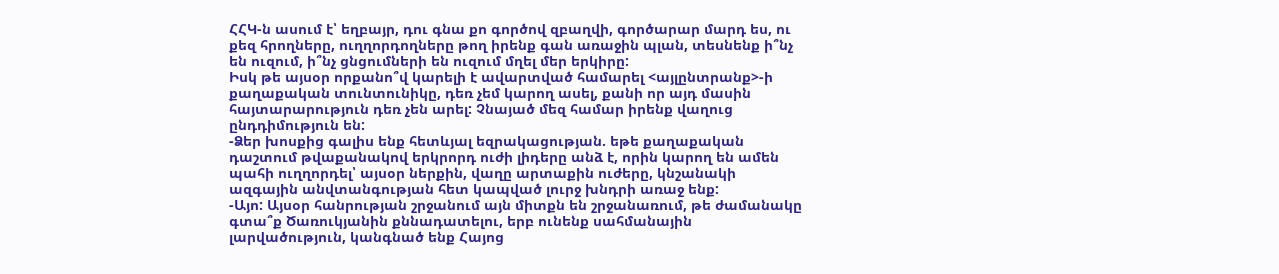ՀՀԿ-ն ասում է՝ եղբայր, դու գնա քո գործով զբաղվի, գործարար մարդ ես, ու քեզ հրողները, ուղղորդողները թող իրենք գան առաջին պլան, տեսնենք ի՞նչ են ուզում, ի՞նչ ցնցումների են ուզում մղել մեր երկիրը:
Իսկ թե այսօր որքանո՞վ կարելի է ավարտված համարել <այլընտրանք>-ի քաղաքական տունտունիկը, դեռ չեմ կարող ասել, քանի որ այդ մասին հայտարարություն դեռ չեն արել: Չնայած մեզ համար իրենք վաղուց ընդդիմություն են:
-Ձեր խոսքից գալիս ենք հետևյալ եզրակացության. եթե քաղաքական դաշտում թվաքանակով երկրորդ ուժի լիդերը անձ է, որին կարող են ամեն պահի ուղղորդել՝ այսօր ներքին, վաղը արտաքին ուժերը, կնշանակի ազգային անվտանգության հետ կապված լուրջ խնդրի առաջ ենք:
-Այո: Այսօր հանրության շրջանում այն միտքն են շրջանառում, թե ժամանակը գտա՞ք Ծառուկյանին քննադատելու, երբ ունենք սահմանային լարվածություն, կանգնած ենք Հայոց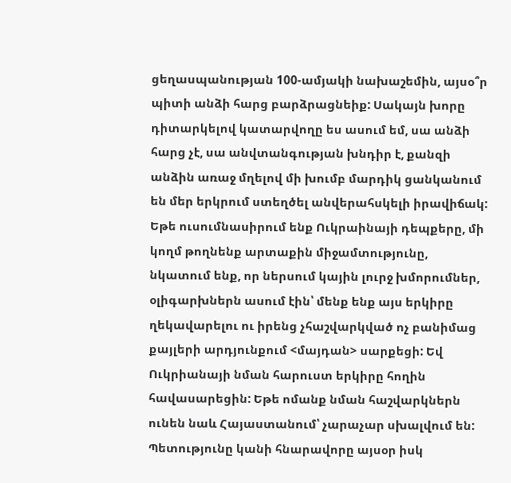ցեղասպանության 100-ամյակի նախաշեմին, այսօ՞ր պիտի անձի հարց բարձրացնեիք: Սակայն խորը դիտարկելով կատարվողը ես ասում եմ, սա անձի հարց չէ, սա անվտանգության խնդիր է, քանզի անձին առաջ մղելով մի խումբ մարդիկ ցանկանում են մեր երկրում ստեղծել անվերահսկելի իրավիճակ:
Եթե ուսումնասիրում ենք Ուկրաինայի դեպքերը, մի կողմ թողնենք արտաքին միջամտությունը, նկատում ենք, որ ներսում կային լուրջ խմորումներ, օլիգարխներն ասում էին՝ մենք ենք այս երկիրը ղեկավարելու ու իրենց չհաշվարկված ոչ բանիմաց քայլերի արդյունքում <մայդան> սարքեցի: Եվ Ուկրիանայի նման հարուստ երկիրը հողին հավասարեցին: Եթե ոմանք նման հաշվարկներն ունեն նաև Հայաստանում՝ չարաչար սխալվում են:
Պետությունը կանի հնարավորը այսօր իսկ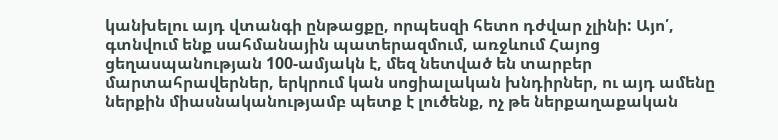կանխելու այդ վտանգի ընթացքը, որպեսզի հետո դժվար չլինի: Այո՛, գտնվում ենք սահմանային պատերազմում, առջևում Հայոց ցեղասպանության 100-ամյակն է, մեզ նետված են տարբեր մարտահրավերներ, երկրում կան սոցիալական խնդիրներ, ու այդ ամենը ներքին միասնականությամբ պետք է լուծենք, ոչ թե ներքաղաքական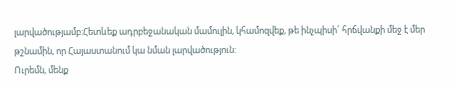լարվածությամբ:Հետևեք ադրբեջանական մամուլին, կհամոզվեք, թե ինչպիսի՜ հրճվանքի մեջ է մեր թշնամին, որ Հայաստանում կա նման լարվածություն:
Ուրեմն, մենք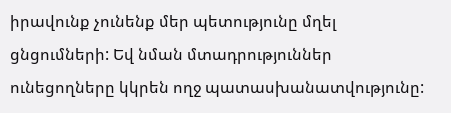իրավունք չունենք մեր պետությունը մղել ցնցումների: Եվ նման մտադրություններ ունեցողները կկրեն ողջ պատասխանատվությունը: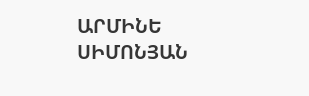ԱՐՄԻՆԵ ՍԻՄՈՆՅԱՆ